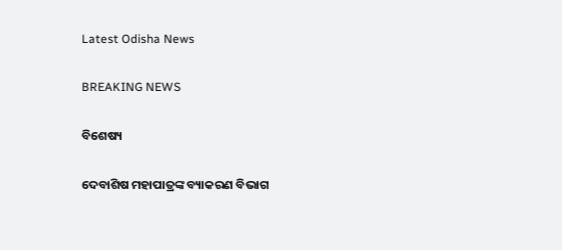Latest Odisha News

BREAKING NEWS

ବିଶେଷ୍ୟ

ଦେବାଶିଷ ମହାପାତ୍ରଙ୍କ ବ୍ୟାକରଣ ବିଭାଗ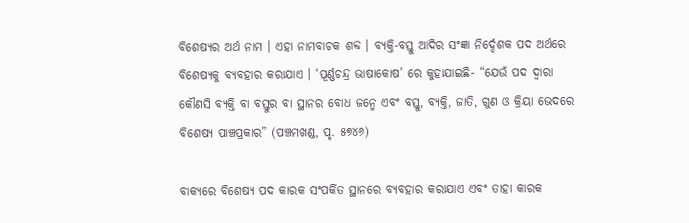ବିଶେଷ୍ୟର ଅର୍ଥ ନାମ । ଏହା ନାମବାଚକ ଶବ୍ଦ । ବ୍ୟକ୍ତି-ବସ୍ତୁ ଆଦିର ସଂଜ୍ଞା ନିର୍ଦ୍ଦେଶକ ପଦ ଅର୍ଥରେ ବିଶେଷ୍ୟକୁ ବ୍ୟବହାର କରାଯାଏ । ‘ପୂର୍ଣ୍ଣଚନ୍ଦ୍ର ଭାଷାକୋଷ’ ରେ କୁହାଯାଇଛି- “ଯେଉଁ ପଦ ଦ୍ୱାରା କୌଣସି ବ୍ୟକ୍ତି ବା ବସ୍ତୁର ବା ସ୍ଥାନର ବୋଧ ଜନ୍ମେ ଏବଂ ବସ୍ତୁ, ବ୍ୟକ୍ତି, ଜାତି, ଗୁଣ ଓ କ୍ରିୟା ଭେଦରେ ବିଶେଷ୍ୟ ପାଞ୍ଚପ୍ରକାର” (ପଞ୍ଚମଖଣ୍ଡ, ପୃ. ୫୭୪୬)

ବାକ୍ୟରେ ବିଶେଷ୍ୟ ପଦ କାରକ ସଂପର୍କିତ ସ୍ଥାନରେ ବ୍ୟବହାର କରାଯାଏ ଏବଂ ତାହା କାରକ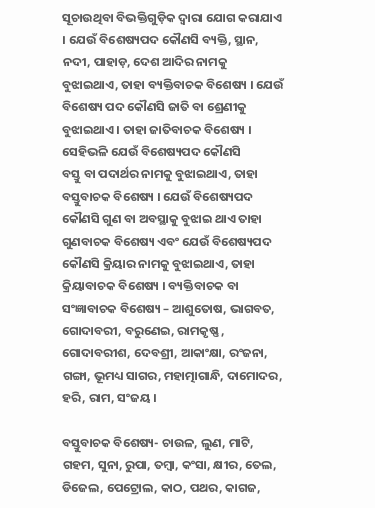ସୂଚାଉଥିବା ବିଭକ୍ତିଗୁଡ଼ିକ ଦ୍ୱାରା ଯୋଗ କରାଯାଏ । ଯେଉଁ ବିଶେଷ୍ୟପଦ କୌଣସି ବ୍ୟକ୍ତି, ସ୍ଥାନ, ନଦୀ, ପାହାଡ଼, ଦେଶ ଆଦିର ନାମକୁ ବୁଝାଇଥାଏ, ତାହା ବ୍ୟକ୍ତିବାଚକ ବିଶେଷ୍ୟ । ଯେଉଁ ବିଶେଷ୍ୟ ପଦ କୌଣସି ଜାତି ବା ଶ୍ରେଣୀକୁ ବୁଝାଇଥାଏ । ତାହା ଜାତିବାଚକ ବିଶେଷ୍ୟ । ସେହିଭଳି ଯେଉଁ ବିଶେଷ୍ୟପଦ କୌଣସି
ବସ୍ତୁ ବା ପଦାର୍ଥର ନାମକୁ ବୁଝାଇଥାଏ, ତାହା ବସ୍ତୁବାଚକ ବିଶେଷ୍ୟ । ଯେଉଁ ବିଶେଷ୍ୟପଦ କୌଣସି ଗୁଣ ବା ଅବସ୍ଥାକୁ ବୁଝାଇ ଥାଏ ତାହା ଗୁଣବାଚକ ବିଶେଷ୍ୟ ଏବଂ ଯେଉଁ ବିଶେଷ୍ୟପଦ କୌଣସି କ୍ରିୟାର ନାମକୁ ବୁଝାଇଥାଏ, ତାହା କ୍ରିୟାବାଚକ ବିଶେଷ୍ୟ । ବ୍ୟକ୍ତିବାଚକ ବା ସଂଜ୍ଞାବାଚକ ବିଶେଷ୍ୟ – ଆଶୁତୋଷ, ଭାଗବତ, ଗୋଦାବରୀ, ବରୁଣେଇ, ରାମକୃଷ୍ଣ , ଗୋଦାବରୀଶ, ଦେବଶ୍ରୀ, ଆକାଂକ୍ଷା, ରଂଜନା, ଗଙ୍ଗା, ଭୂମଧ୍ୟ ସାଗର, ମହାତ୍ମାଗାନ୍ଧି, ଦାମୋଦର, ହରି, ରାମ, ସଂଜୟ ।

ବସ୍ତୁବାଚକ ବିଶେଷ୍ୟ- ଚାଉଳ, ଲୁଣ, ମାଟି, ଗହମ, ସୁନା, ରୁପା, ତମ୍ବା, କଂସା, କ୍ଷୀର, ତେଲ, ଡିଜେଲ, ପେଟ୍ରୋଲ, କାଠ, ପଥର, କାଗଜ,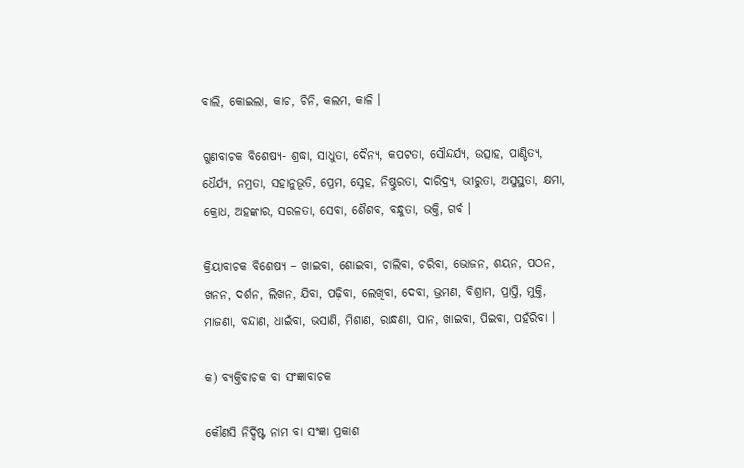ବାଲି, କୋଇଲା, କାଚ, ଚିନି, କଲମ, କାଳି ।

ଗୁଣବାଚକ ବିଶେଷ୍ୟ- ଶ୍ରଦ୍ଧା, ସାଧୁତା, ଦୈନ୍ୟ, କପଟତା, ସୌନ୍ଦର୍ଯ୍ୟ, ଉତ୍ସାହ, ପାଣ୍ଡିତ୍ୟ, ଧୈର୍ଯ୍ୟ, ନମ୍ରତା, ସହାନୁଭୂତି, ପ୍ରେମ, ସ୍ନେହ, ନିଷ୍ଠୁରତା, ଦାରିଦ୍ର‌୍ୟ, ଭୀରୁତା, ଅସୁସ୍ଥତା, କ୍ଷମା, କ୍ରୋଧ, ଅହଙ୍କାର, ସରଳତା, ସେବା, ଶୈଶବ, ବନ୍ଧୁତା, ଭକ୍ତି, ଗର୍ବ ।

କ୍ରିୟାବାଚକ ବିଶେଷ୍ୟ – ଖାଇବା, ଶୋଇବା, ଚାଲିବା, ଚରିବା, ଭୋଜନ, ଶୟନ, ପଠନ, ଖନନ, ଦର୍ଶନ, ଲିଖନ, ଯିବା, ପଢ଼ିବା, ଲେଖିବା, ଦେବା, ଭ୍ରମଣ, ବିଶ୍ରାମ, ପ୍ରାପ୍ତି, ମୁକ୍ତି, ମାଜଣା, ବନ୍ଦାଣ, ଧାଇଁବା, ଭସାଣି, ମିଶାଣ, ରାନ୍ଧଣା, ପାନ, ଖାଇବା, ପିଇବା, ପହଁରିବା ।

କ) ବ୍ୟକ୍ତିବାଚକ ବା ସଂଜ୍ଞାବାଚକ

କୌଣସି ନିର୍ଦ୍ଦିଷ୍ଟ ନାମ ବା ସଂଜ୍ଞା ପ୍ରକାଶ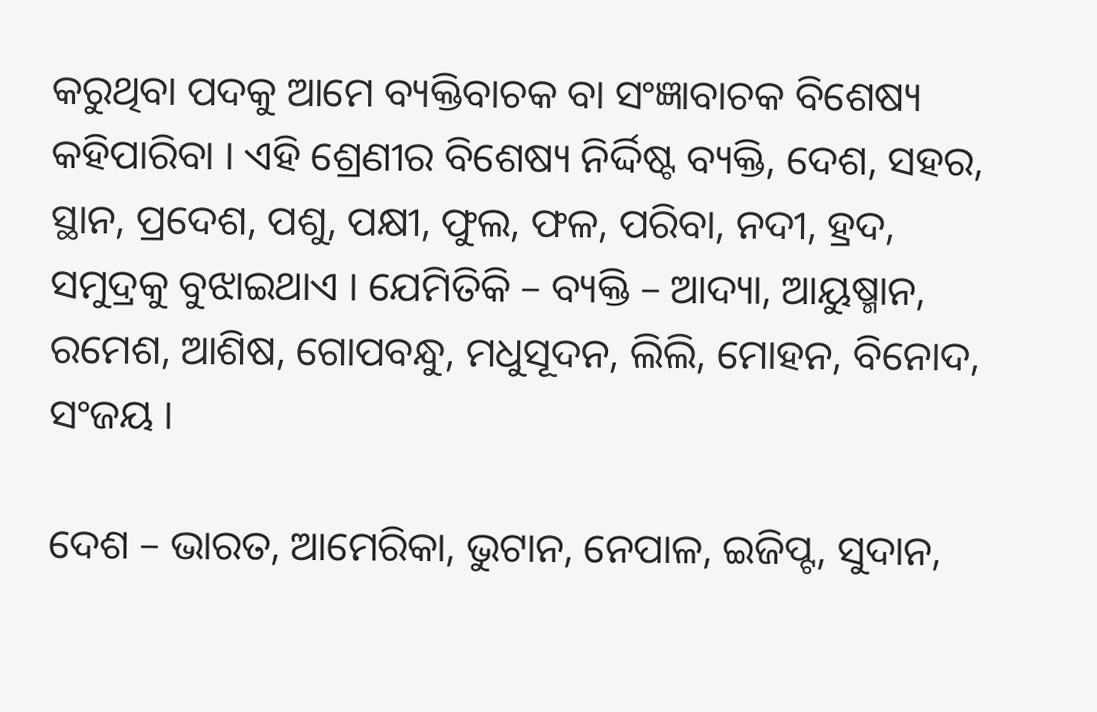କରୁଥିବା ପଦକୁ ଆମେ ବ୍ୟକ୍ତିବାଚକ ବା ସଂଜ୍ଞାବାଚକ ବିଶେଷ୍ୟ କହିପାରିବା । ଏହି ଶ୍ରେଣୀର ବିଶେଷ୍ୟ ନିର୍ଦ୍ଦିଷ୍ଟ ବ୍ୟକ୍ତି, ଦେଶ, ସହର, ସ୍ଥାନ, ପ୍ରଦେଶ, ପଶୁ, ପକ୍ଷୀ, ଫୁଲ, ଫଳ, ପରିବା, ନଦୀ, ହ୍ରଦ, ସମୁଦ୍ରକୁ ବୁଝାଇଥାଏ । ଯେମିତିକି – ବ୍ୟକ୍ତି – ଆଦ୍ୟା, ଆୟୁଷ୍ମାନ, ରମେଶ, ଆଶିଷ, ଗୋପବନ୍ଧୁ, ମଧୁସୂଦନ, ଲିଲି, ମୋହନ, ବିନୋଦ, ସଂଜୟ ।

ଦେଶ – ଭାରତ, ଆମେରିକା, ଭୁଟାନ, ନେପାଳ, ଇଜିପ୍ଟ, ସୁଦାନ,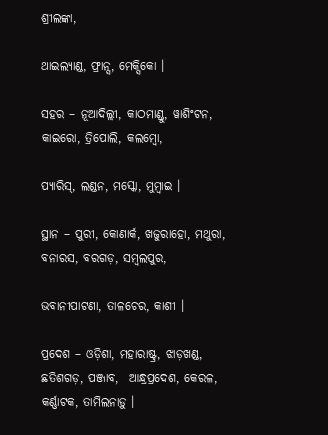ଶ୍ରୀଲଙ୍କା,

ଥାଇଲ୍ୟାଣ୍ଡ, ଫ୍ରାନ୍ସ, ମେକ୍ସିକୋ ।

ସହର – ନୂଆଦିଲ୍ଲୀ, କାଠମାଣ୍ଡୁ, ୱାଶିଂଟନ, କାଇରୋ, ତ୍ରିପୋଲି, କଲମ୍ବୋ,

ପ୍ୟାରିସ୍‌, ଲଣ୍ଡନ, ମସ୍କୋ, ମୁମ୍ବାଇ ।

ସ୍ଥାନ – ପୁରୀ, କୋଣାର୍କ, ଖଜୁରାହୋ, ମଥୁରା, ବନାରସ, ବରଗଡ଼, ସମ୍ବଲପୁର,

ଭବାନୀପାଟଣା, ତାଳଚେର, କାଶୀ ।

ପ୍ରଦେଶ – ଓଡ଼ିଶା, ମହାରାଷ୍ଟ୍ର, ଝାଡ଼ଖଣ୍ଡ, ଛତିଶଗଡ଼, ପଞ୍ଜାବ,  ଆନ୍ଧ୍ରପ୍ରଦେଶ, କେରଳ, କର୍ଣ୍ଣାଟକ, ତାମିଲନାଡ଼ୁ ।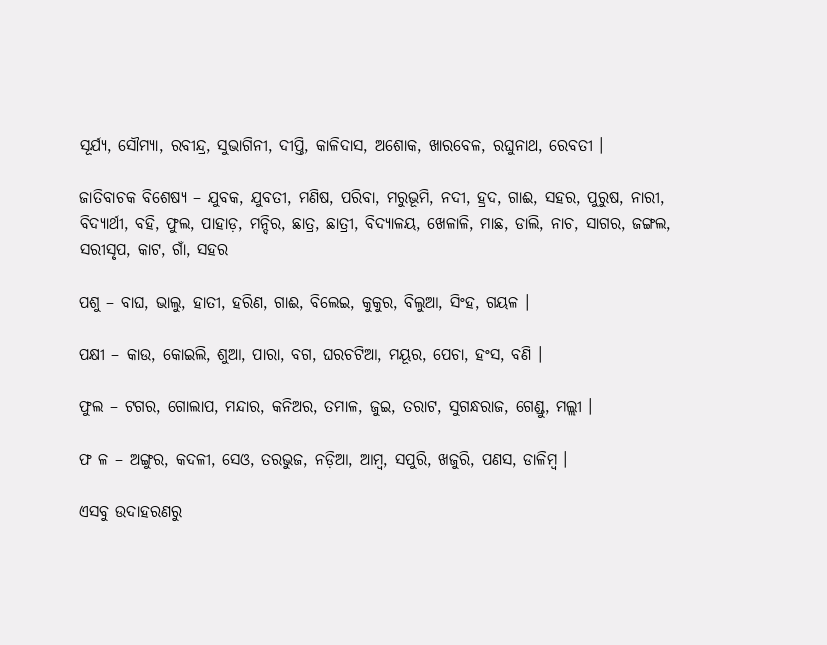ସୂର୍ଯ୍ୟ, ସୌମ୍ୟା, ରବୀନ୍ଦ୍ର, ସୁଭାଗିନୀ, ଦୀପ୍ତି, କାଳିଦାସ, ଅଶୋକ, ଖାରବେଳ, ରଘୁନାଥ, ରେବତୀ ।

ଜାତିବାଚକ ବିଶେଷ୍ୟ – ଯୁବକ, ଯୁବତୀ, ମଣିଷ, ପରିବା, ମରୁଭୂମି, ନଦୀ, ହ୍ରଦ, ଗାଈ, ସହର, ପୁରୁଷ, ନାରୀ, ବିଦ୍ୟାର୍ଥୀ, ବହି, ଫୁଲ, ପାହାଡ଼, ମନ୍ଦିର, ଛାତ୍ର, ଛାତ୍ରୀ, ବିଦ୍ୟାଳୟ, ଖେଳାଳି, ମାଛ, ଡାଲି, ନାଚ, ସାଗର, ଜଙ୍ଗଲ, ସରୀସୃପ, କାଟ, ଗାଁ, ସହର

ପଶୁ – ବାଘ, ଭାଲୁ, ହାତୀ, ହରିଣ, ଗାଈ, ବିଲେଇ, କୁକୁର, ବିଲୁଆ, ସିଂହ, ଗୟଳ ।

ପକ୍ଷୀ – କାଉ, କୋଇଲି, ଶୁଆ, ପାରା, ବଗ, ଘରଚଟିଆ, ମୟୂର, ପେଚା, ହଂସ, ବଣି ।

ଫୁଲ – ଟଗର, ଗୋଲାପ, ମନ୍ଦାର, କନିଅର, ତମାଳ, ଜୁଇ, ତରାଟ, ସୁଗନ୍ଧରାଜ, ଗେଣ୍ଡୁ, ମଲ୍ଲୀ ।

ଫ ଳ – ଅଙ୍ଗୁର, କଦଳୀ, ସେଓ, ତରଭୁଜ, ନଡ଼ିଆ, ଆମ୍ବ, ସପୁରି, ଖଜୁରି, ପଣସ, ଡାଳିମ୍ବ ।

ଏସବୁ ଉଦାହରଣରୁ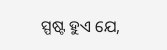ସ୍ପଷ୍ଟ ହୁଏ ଯେ,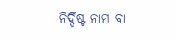ନିର୍ଦ୍ଦିଷ୍ଟ ନାମ ବା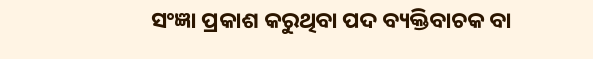ସଂଜ୍ଞା ପ୍ରକାଶ କରୁଥିବା ପଦ ବ୍ୟକ୍ତିବାଚକ ବା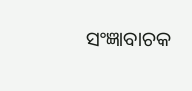ସଂଜ୍ଞାବାଚକ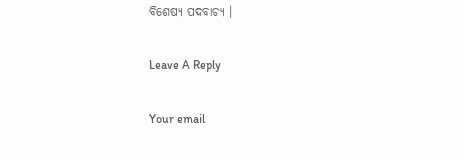ବିଶେଷ୍ୟ ପଦବାଚ୍ୟ ।

Leave A Reply

Your email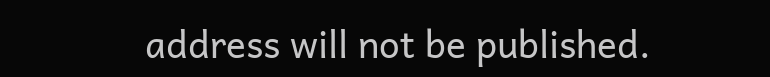address will not be published.